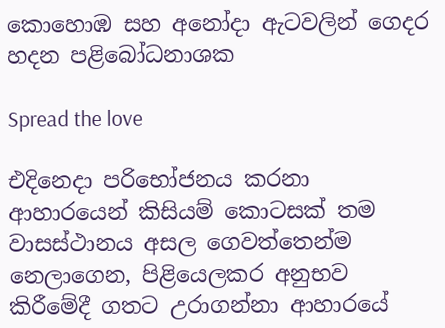කොහොඹ සහ අනෝදා ඇටවලින් ගෙදර හදන පළිබෝධනාශක

Spread the love

එදිනෙදා පරිභෝජනය කරනා ආහාරයෙන් කිසියම් කොටසක් තම වාසස්ථානය අසල ගෙවත්තෙන්ම නෙලාගෙන, පිළියෙලකර අනුභව කිරීමේදී ගතට උරාගන්නා ආහාරයේ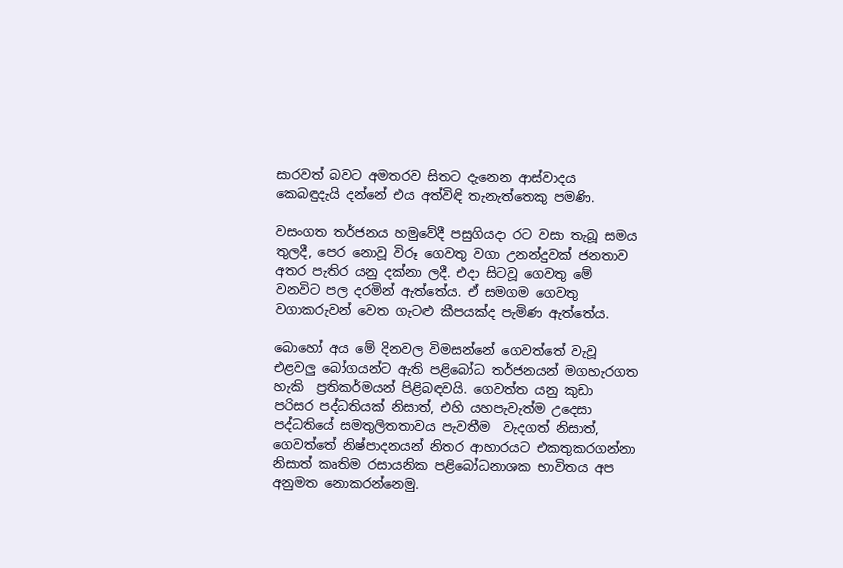සාරවත් බවට අමතරව සිතට දැනෙන ආස්වාදය කෙබඳුදැයි දන්නේ එය අත්විඳි තැනැත්තෙකු පමණි.

වසංගත තර්ජනය හමුවේදී පසුගියදා රට වසා තැබූ සමය තුලදී, පෙර නොවූ විරූ ගෙවතු වගා උනන්දුවක් ජනතාව අතර පැතිර යනු දක්නා ලදී. එදා සිටවූ ගෙවතු මේ වනවිට පල දරමින් ඇත්තේය. ඒ සමගම ගෙවතු වගාකරුවන් වෙත ගැටළු කීපයක්ද පැමිණ ඇත්තේය.

බොහෝ අය මේ දිනවල විමසන්නේ ගෙවත්තේ වැවූ එළවලු බෝගයන්ට ඇති පළිබෝධ තර්ජනයන් මගහැරගත හැකි  ප්‍රතිකර්මයන් පිළිබඳවයි. ගෙවත්ත යනු කුඩා පරිසර පද්ධතියක් නිසාත්, එහි යහපැවැත්ම උදෙසා පද්ධතියේ සමතුලිතතාවය පැවතීම  වැදගත් නිසාත්, ගෙවත්තේ නිෂ්පාදනයන් නිතර ආහාරයට එකතුකරගන්නා නිසාත් කෘතිම රසායනික පළිබෝධනාශක භාවිතය අප අනුමත නොකරන්නෙමු.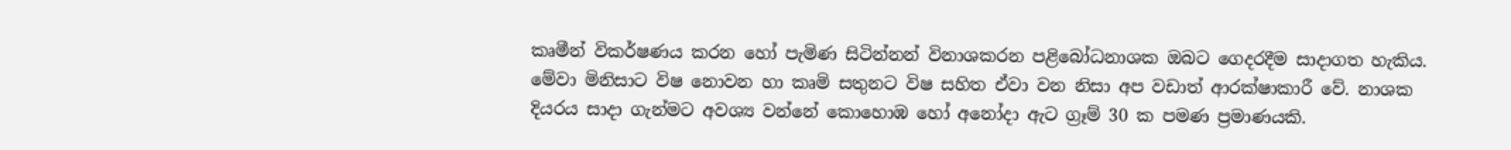කෘමීන් විකර්ෂණය කරන හෝ පැමිණ සිටින්නන් විනාශකරන පළිබෝධනාශක ඔබට ගෙදරදීම සාදාගත හැකිය. මේවා මිනිසාට විෂ නොවන හා කෘමි සතුනට විෂ සහිත ඒවා වන නිසා අප වඩාත් ආරක්ෂාකාරී වේ. නාශක දියරය සාදා ගැන්මට අවශ්‍ය වන්නේ කොහොඹ හෝ අනෝදා ඇට ග්‍රෑම් 30 ක පමණ ප්‍රමාණයකි.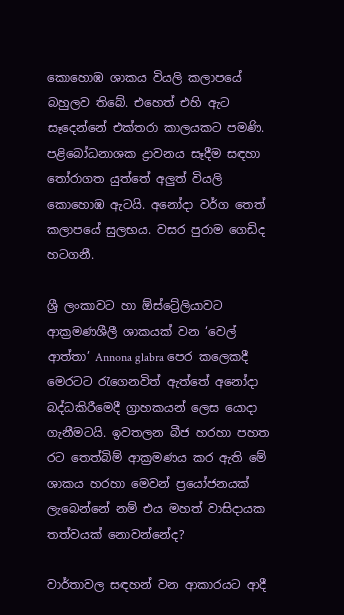කොහොඹ ශාකය වියලි කලාපයේ බහුලව තිබේ. එහෙත් එහි ඇට සෑදෙන්නේ එක්තරා කාලයකට පමණි. පළිබෝධනාශක ද්‍රාවනය සෑදීම සඳහා තෝරාගත යුත්තේ අලුත් වියලි කොහොඹ ඇටයි. අනෝදා වර්ග තෙත් කලාපයේ සුලභය. වසර පුරාම ගෙඩිද හටගනී.

ශ්‍රී ලංකාවට හා ඕස්ට්‍රේලියාවට ආක්‍රමණශීලී ශාකයක් වන ‘වෙල් ආත්තා’ Annona glabra පෙර කලෙකදී මෙරටට රැගෙනවිත් ඇත්තේ අනෝදා බද්ධකිරීමෙදී ග්‍රාහකයන් ලෙස යොදා ගැනීමටයි. ඉවතලන බීජ හරහා පහත රට තෙත්බිම් ආක්‍රමණය කර ඇති මේ ශාකය හරහා මෙවන් ප්‍රයෝජනයක් ලැබෙන්නේ නම් එය මහත් වාසිදායක තත්වයක් නොවන්නේද?

වාර්තාවල සඳහන් වන ආකාරයට ආදී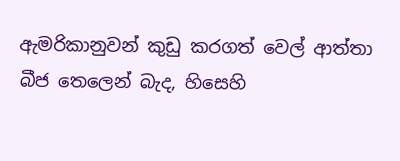ඇමරිකානුවන් කුඩු කරගත් වෙල් ආත්තා බීජ තෙලෙන් බැද, හිසෙහි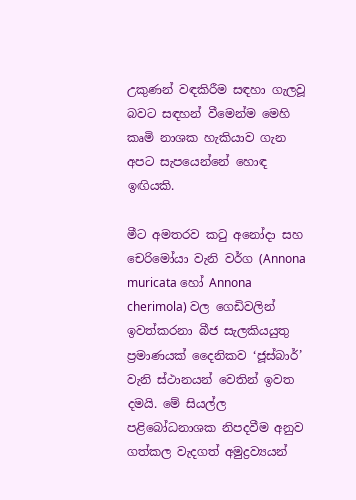උකුණන් වඳකිරීම සඳහා ගැලවූ බවට සඳහන් වීමෙන්ම මෙහි කෘමි නාශක හැකියාව ගැන අපට සැපයෙන්නේ හොඳ ඉඟියකි.

මීට අමතරව කටු අනෝදා සහ චෙරිමෝයා වැනි වර්ග (Annona muricata හෝ Annona cherimola) වල ගෙඩිවලින් ඉවත්කරනා බීජ සැලකියයුතු  ප්‍රමාණයක් දෛනිකව ‘ජූස්බාර්’ වැනි ස්ථානයන් වෙතින් ඉවත දමයි. මේ සියල්ල පළිබෝධනාශක නිපදවීම අනුව ගත්කල වැදගත් අමුද්‍රව්‍යයන්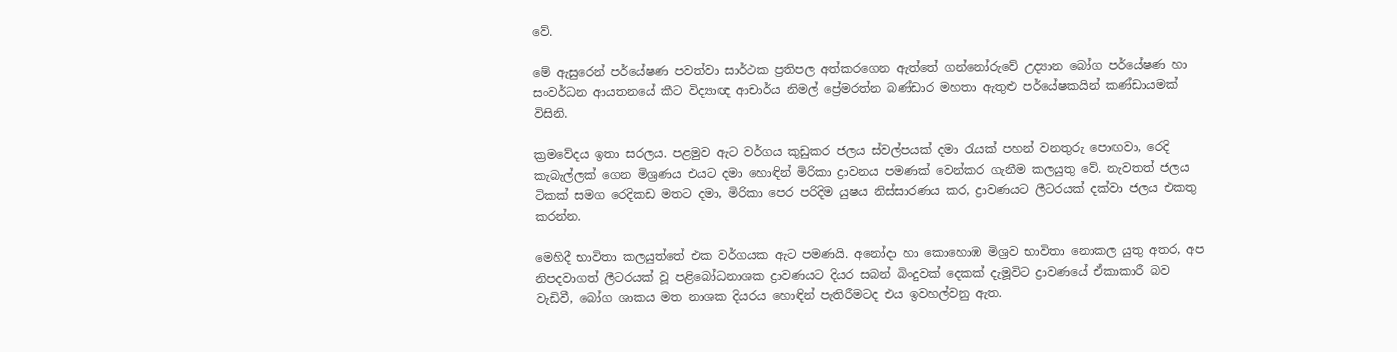වේ.

මේ ඇසුරෙන් පර්යේෂණ පවත්වා සාර්ථක ප්‍රතිපල අත්කරගෙන ඇත්තේ ගන්නෝරුවේ උද්‍යාන බෝග පර්යේෂණ හා සංවර්ධන ආයතනයේ කීට විද්‍යාඥ ආචාර්ය නිමල් ප්‍රේමරත්න බණ්ඩාර මහතා ඇතුළු පර්යේෂකයින් කණ්ඩායමක් විසිනි.

ක්‍රමවේදය ඉතා සරලය. පළමුව ඇට වර්ගය කුඩුකර ජලය ස්වල්පයක් දමා රැයක් පහන් වනතුරු පොඟවා, රෙදි කැබැල්ලක් ගෙන මිශ්‍රණය එයට දමා හොඳින් මිරිකා ද්‍රාවනය පමණක් වෙන්කර ගැනීම කලයුතු වේ. නැවතත් ජලය ටිකක් සමග රෙදිකඩ මතට දමා, මිරිකා පෙර පරිදිම යුෂය නිස්සාරණය කර, ද්‍රාවණයට ලීටරයක් දක්වා ජලය එකතු කරන්න.

මෙහිදී භාවිතා කලයුත්තේ එක වර්ගයක ඇට පමණයි. අනෝදා හා කොහොඹ මිශ්‍රව භාවිතා නොකල යුතු අතර, අප නිපදවාගත් ලීටරයක් වූ පළිබෝධනාශක ද්‍රාවණයට දියර සබන් බිංදුවක් දෙකක් දැමූවිට ද්‍රාවණයේ ඒකාකාරී බව වැඩිවී, බෝග ශාකය මත නාශක දියරය හොඳින් පැතිරීමටද එය ඉවහල්වනු ඇත.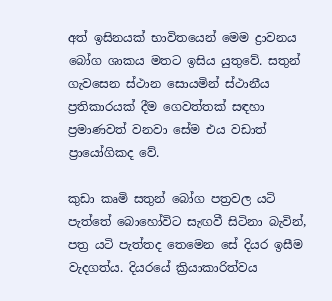අත් ඉසිනයක් භාවිතයෙන් මෙම ද්‍රාවනය බෝග ශාකය මතට ඉසිය යුතුවේ. සතුන් ගැවසෙන ස්ථාන සොයමින් ස්ථානීය ප්‍රතිකාරයක් දීම ගෙවත්තක් සඳහා ප්‍රමාණවත් වනවා සේම එය වඩාත් ප්‍රායෝගිකද වේ.

කුඩා කෘමි සතුන් බෝග පත්‍රවල යටි පැත්තේ බොහෝවිට සැඟවී සිටිනා බැවින්, පත්‍ර යටි පැත්තද තෙමෙන සේ දියර ඉසීම වැදගත්ය. දියරයේ ක්‍රියාකාරිත්වය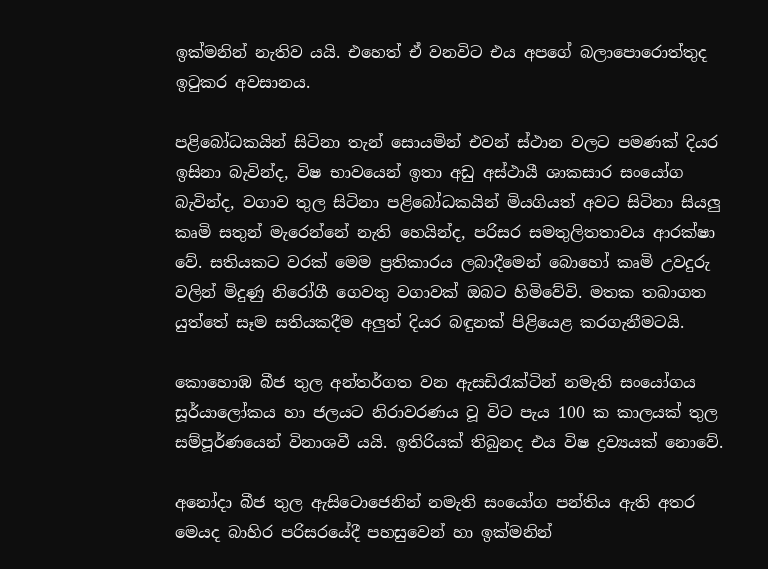ඉක්මනින් නැතිව යයි. එහෙත් ඒ වනවිට එය අපගේ බලාපොරොත්තුද ඉටුකර අවසානය.

පළිබෝධකයින් සිටිනා තැන් සොයමින් එවන් ස්ථාන වලට පමණක් දියර ඉසිනා බැවින්ද, විෂ භාවයෙන් ඉතා අඩු අස්ථායී ශාකසාර සංයෝග බැවින්ද, වගාව තුල සිටිනා පළිබෝධකයින් මියගියත් අවට සිටිනා සියලු කෘමි සතුන් මැරෙන්නේ නැති හෙයින්ද, පරිසර සමතුලිතතාවය ආරක්ෂා වේ. සතියකට වරක් මෙම ප්‍රතිකාරය ලබාදීමෙන් බොහෝ කෘමි උවදුරු වලින් මිදුණු නිරෝගී ගෙවතු වගාවක් ඔබට හිමිවේවි. මතක තබාගත යුත්තේ සෑම සතියකදීම අලුත් දියර බඳුනක් පිළියෙළ කරගැනීමටයි.

කොහොඹ බීජ තුල අන්තර්ගත වන ඇසඩිරැක්ටින් නමැති සංයෝගය සූර්යාලෝකය හා ජලයට නිරාවරණය වූ විට පැය 100 ක කාලයක් තුල සම්පූර්ණයෙන් විනාශවී යයි. ඉතිරියක් තිබුනද එය විෂ ද්‍රව්‍යයක් නොවේ.

අනෝදා බීජ තුල ඇසිටොජෙනින් නමැති සංයෝග පන්තිය ඇති අතර මෙයද බාහිර පරිසරයේදී පහසුවෙන් හා ඉක්මනින්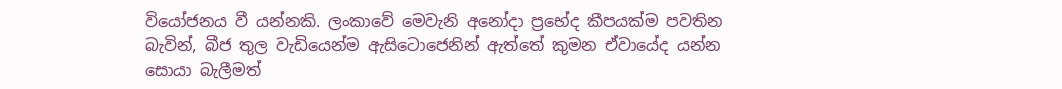වියෝජනය වී යන්නකි. ලංකාවේ මෙවැනි අනෝදා ප්‍රභේද කීපයක්ම පවතින බැවින්, බීජ තුල වැඩියෙන්ම ඇසිටොජෙනින් ඇත්තේ කුමන ඒවායේද යන්න සොයා බැලීමත්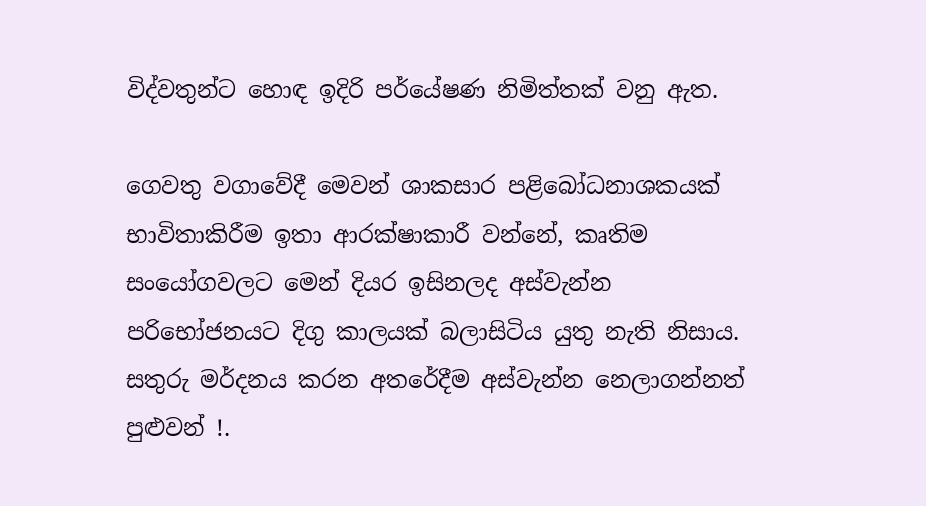විද්වතුන්ට හොඳ ඉදිරි පර්යේෂණ නිමිත්තක් වනු ඇත.

ගෙවතු වගාවේදී මෙවන් ශාකසාර පළිබෝධනාශකයක් භාවිතාකිරීම ඉතා ආරක්ෂාකාරී වන්නේ, කෘතිම සංයෝගවලට මෙන් දියර ඉසිනලද අස්වැන්න පරිභෝජනයට දිගු කාලයක් බලාසිටිය යුතු නැති නිසාය. සතුරු මර්දනය කරන අතරේදීම අස්වැන්න නෙලාගන්නත් පුළුවන් !.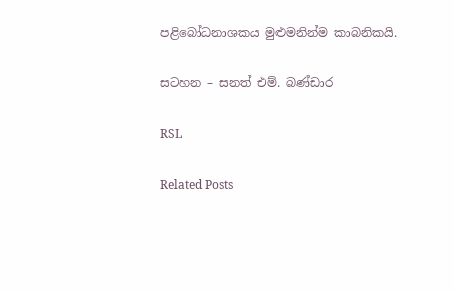පළිබෝධනාශකය මුළුමනින්ම කාබනිකයි.

සටහන – සනත් එම්. බණ්ඩාර

RSL

Related Posts